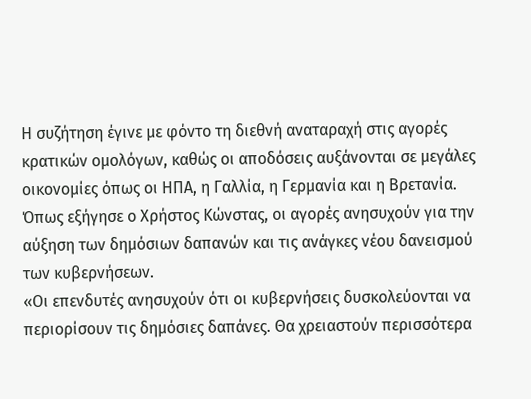Η συζήτηση έγινε με φόντο τη διεθνή αναταραχή στις αγορές κρατικών ομολόγων, καθώς οι αποδόσεις αυξάνονται σε μεγάλες οικονομίες όπως οι ΗΠΑ, η Γαλλία, η Γερμανία και η Βρετανία. Όπως εξήγησε ο Χρήστος Κώνστας, οι αγορές ανησυχούν για την αύξηση των δημόσιων δαπανών και τις ανάγκες νέου δανεισμού των κυβερνήσεων.
«Οι επενδυτές ανησυχούν ότι οι κυβερνήσεις δυσκολεύονται να περιορίσουν τις δημόσιες δαπάνες. Θα χρειαστούν περισσότερα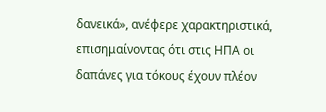δανεικά», ανέφερε χαρακτηριστικά, επισημαίνοντας ότι στις ΗΠΑ οι δαπάνες για τόκους έχουν πλέον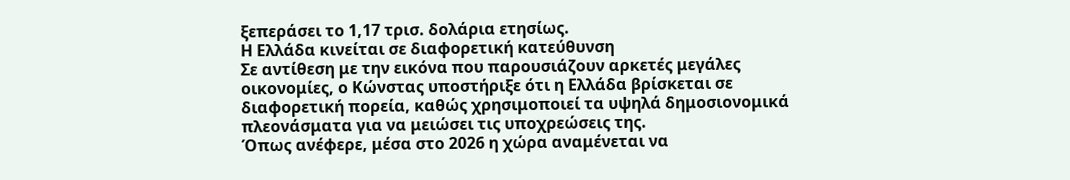ξεπεράσει το 1,17 τρισ. δολάρια ετησίως.
Η Ελλάδα κινείται σε διαφορετική κατεύθυνση
Σε αντίθεση με την εικόνα που παρουσιάζουν αρκετές μεγάλες οικονομίες, ο Κώνστας υποστήριξε ότι η Ελλάδα βρίσκεται σε διαφορετική πορεία, καθώς χρησιμοποιεί τα υψηλά δημοσιονομικά πλεονάσματα για να μειώσει τις υποχρεώσεις της.
Όπως ανέφερε, μέσα στο 2026 η χώρα αναμένεται να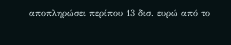αποπληρώσει περίπου 13 δισ. ευρώ από το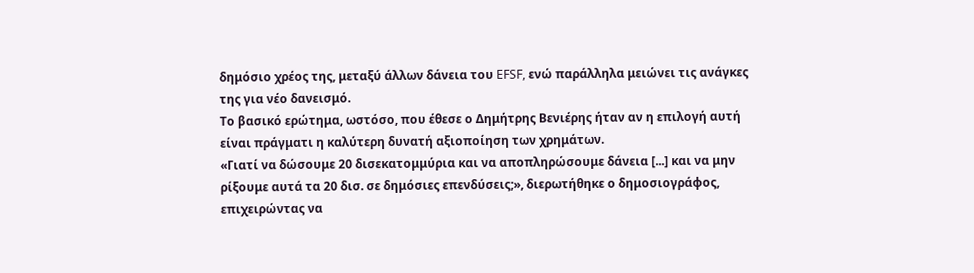δημόσιο χρέος της, μεταξύ άλλων δάνεια του EFSF, ενώ παράλληλα μειώνει τις ανάγκες της για νέο δανεισμό.
Το βασικό ερώτημα, ωστόσο, που έθεσε ο Δημήτρης Βενιέρης ήταν αν η επιλογή αυτή είναι πράγματι η καλύτερη δυνατή αξιοποίηση των χρημάτων.
«Γιατί να δώσουμε 20 δισεκατομμύρια και να αποπληρώσουμε δάνεια [...] και να μην ρίξουμε αυτά τα 20 δισ. σε δημόσιες επενδύσεις;», διερωτήθηκε ο δημοσιογράφος, επιχειρώντας να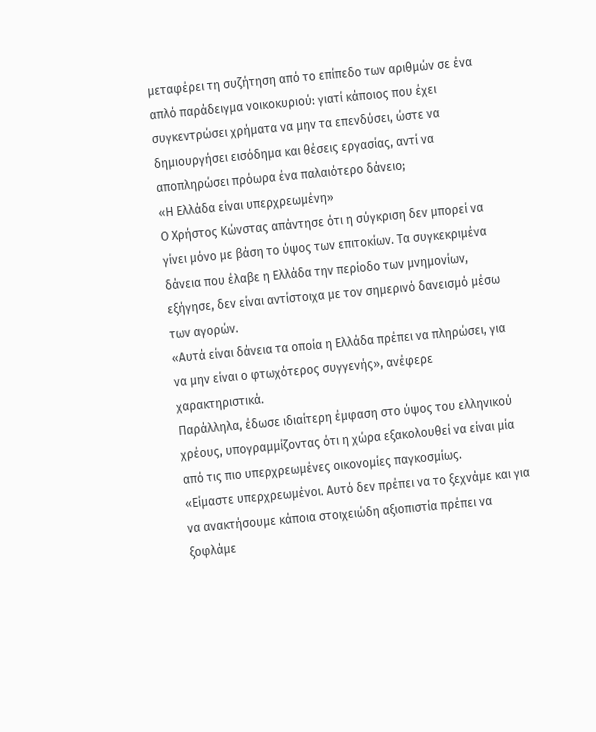μεταφέρει τη συζήτηση από το επίπεδο των αριθμών σε ένα απλό παράδειγμα νοικοκυριού: γιατί κάποιος που έχει συγκεντρώσει χρήματα να μην τα επενδύσει, ώστε να δημιουργήσει εισόδημα και θέσεις εργασίας, αντί να αποπληρώσει πρόωρα ένα παλαιότερο δάνειο;
«Η Ελλάδα είναι υπερχρεωμένη»
Ο Χρήστος Κώνστας απάντησε ότι η σύγκριση δεν μπορεί να γίνει μόνο με βάση το ύψος των επιτοκίων. Τα συγκεκριμένα δάνεια που έλαβε η Ελλάδα την περίοδο των μνημονίων, εξήγησε, δεν είναι αντίστοιχα με τον σημερινό δανεισμό μέσω των αγορών.
«Αυτά είναι δάνεια τα οποία η Ελλάδα πρέπει να πληρώσει, για να μην είναι ο φτωχότερος συγγενής», ανέφερε χαρακτηριστικά.
Παράλληλα, έδωσε ιδιαίτερη έμφαση στο ύψος του ελληνικού χρέους, υπογραμμίζοντας ότι η χώρα εξακολουθεί να είναι μία από τις πιο υπερχρεωμένες οικονομίες παγκοσμίως.
«Είμαστε υπερχρεωμένοι. Αυτό δεν πρέπει να το ξεχνάμε και για να ανακτήσουμε κάποια στοιχειώδη αξιοπιστία πρέπει να ξοφλάμε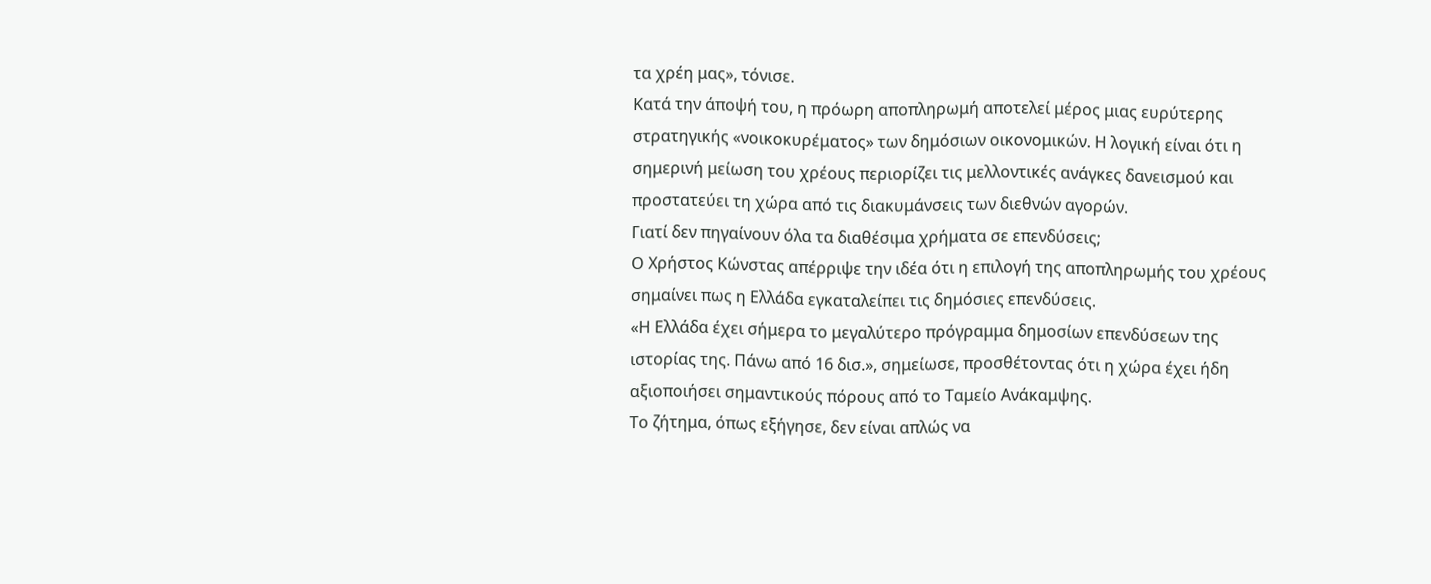τα χρέη μας», τόνισε.
Κατά την άποψή του, η πρόωρη αποπληρωμή αποτελεί μέρος μιας ευρύτερης στρατηγικής «νοικοκυρέματος» των δημόσιων οικονομικών. Η λογική είναι ότι η σημερινή μείωση του χρέους περιορίζει τις μελλοντικές ανάγκες δανεισμού και προστατεύει τη χώρα από τις διακυμάνσεις των διεθνών αγορών.
Γιατί δεν πηγαίνουν όλα τα διαθέσιμα χρήματα σε επενδύσεις;
Ο Χρήστος Κώνστας απέρριψε την ιδέα ότι η επιλογή της αποπληρωμής του χρέους σημαίνει πως η Ελλάδα εγκαταλείπει τις δημόσιες επενδύσεις.
«Η Ελλάδα έχει σήμερα το μεγαλύτερο πρόγραμμα δημοσίων επενδύσεων της ιστορίας της. Πάνω από 16 δισ.», σημείωσε, προσθέτοντας ότι η χώρα έχει ήδη αξιοποιήσει σημαντικούς πόρους από το Ταμείο Ανάκαμψης.
Το ζήτημα, όπως εξήγησε, δεν είναι απλώς να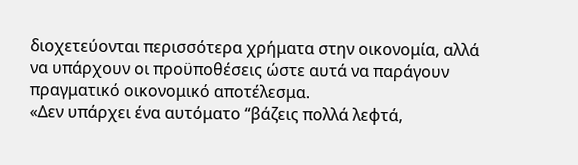διοχετεύονται περισσότερα χρήματα στην οικονομία, αλλά να υπάρχουν οι προϋποθέσεις ώστε αυτά να παράγουν πραγματικό οικονομικό αποτέλεσμα.
«Δεν υπάρχει ένα αυτόματο “βάζεις πολλά λεφτά,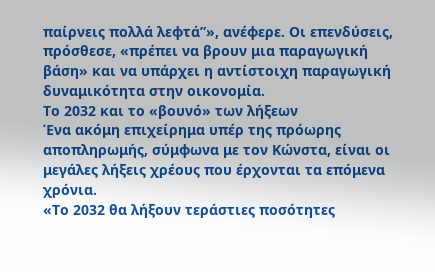παίρνεις πολλά λεφτά”», ανέφερε. Οι επενδύσεις, πρόσθεσε, «πρέπει να βρουν μια παραγωγική βάση» και να υπάρχει η αντίστοιχη παραγωγική δυναμικότητα στην οικονομία.
Το 2032 και το «βουνό» των λήξεων
Ένα ακόμη επιχείρημα υπέρ της πρόωρης αποπληρωμής, σύμφωνα με τον Κώνστα, είναι οι μεγάλες λήξεις χρέους που έρχονται τα επόμενα χρόνια.
«Το 2032 θα λήξουν τεράστιες ποσότητες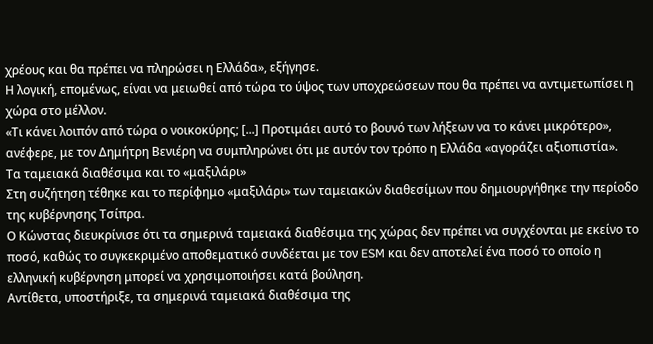χρέους και θα πρέπει να πληρώσει η Ελλάδα», εξήγησε.
Η λογική, επομένως, είναι να μειωθεί από τώρα το ύψος των υποχρεώσεων που θα πρέπει να αντιμετωπίσει η χώρα στο μέλλον.
«Τι κάνει λοιπόν από τώρα ο νοικοκύρης; [...] Προτιμάει αυτό το βουνό των λήξεων να το κάνει μικρότερο», ανέφερε, με τον Δημήτρη Βενιέρη να συμπληρώνει ότι με αυτόν τον τρόπο η Ελλάδα «αγοράζει αξιοπιστία».
Τα ταμειακά διαθέσιμα και το «μαξιλάρι»
Στη συζήτηση τέθηκε και το περίφημο «μαξιλάρι» των ταμειακών διαθεσίμων που δημιουργήθηκε την περίοδο της κυβέρνησης Τσίπρα.
Ο Κώνστας διευκρίνισε ότι τα σημερινά ταμειακά διαθέσιμα της χώρας δεν πρέπει να συγχέονται με εκείνο το ποσό, καθώς το συγκεκριμένο αποθεματικό συνδέεται με τον ESM και δεν αποτελεί ένα ποσό το οποίο η ελληνική κυβέρνηση μπορεί να χρησιμοποιήσει κατά βούληση.
Αντίθετα, υποστήριξε, τα σημερινά ταμειακά διαθέσιμα της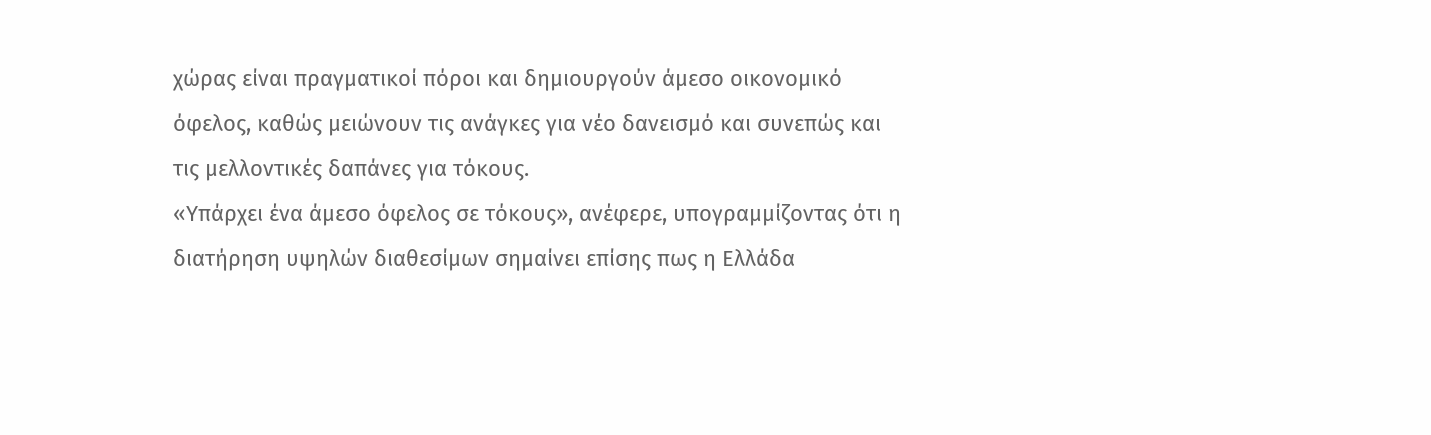χώρας είναι πραγματικοί πόροι και δημιουργούν άμεσο οικονομικό όφελος, καθώς μειώνουν τις ανάγκες για νέο δανεισμό και συνεπώς και τις μελλοντικές δαπάνες για τόκους.
«Υπάρχει ένα άμεσο όφελος σε τόκους», ανέφερε, υπογραμμίζοντας ότι η διατήρηση υψηλών διαθεσίμων σημαίνει επίσης πως η Ελλάδα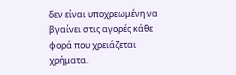δεν είναι υποχρεωμένη να βγαίνει στις αγορές κάθε φορά που χρειάζεται χρήματα.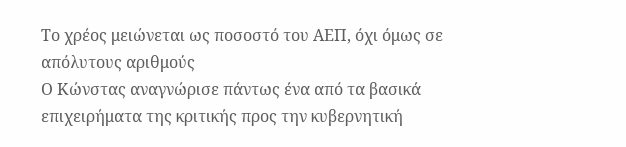Το χρέος μειώνεται ως ποσοστό του ΑΕΠ, όχι όμως σε απόλυτους αριθμούς
Ο Κώνστας αναγνώρισε πάντως ένα από τα βασικά επιχειρήματα της κριτικής προς την κυβερνητική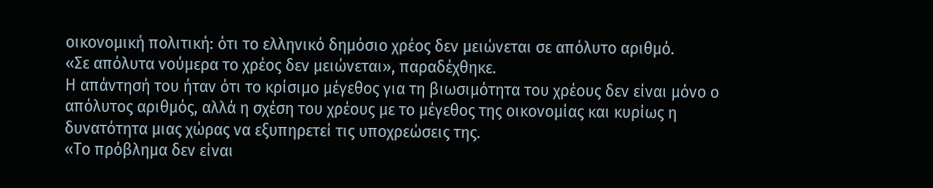οικονομική πολιτική: ότι το ελληνικό δημόσιο χρέος δεν μειώνεται σε απόλυτο αριθμό.
«Σε απόλυτα νούμερα το χρέος δεν μειώνεται», παραδέχθηκε.
Η απάντησή του ήταν ότι το κρίσιμο μέγεθος για τη βιωσιμότητα του χρέους δεν είναι μόνο ο απόλυτος αριθμός, αλλά η σχέση του χρέους με το μέγεθος της οικονομίας και κυρίως η δυνατότητα μιας χώρας να εξυπηρετεί τις υποχρεώσεις της.
«Το πρόβλημα δεν είναι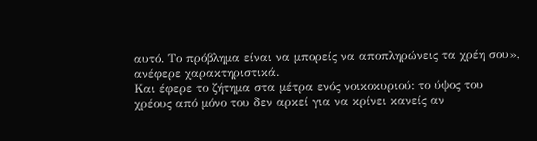αυτό. Το πρόβλημα είναι να μπορείς να αποπληρώνεις τα χρέη σου», ανέφερε χαρακτηριστικά.
Και έφερε το ζήτημα στα μέτρα ενός νοικοκυριού: το ύψος του χρέους από μόνο του δεν αρκεί για να κρίνει κανείς αν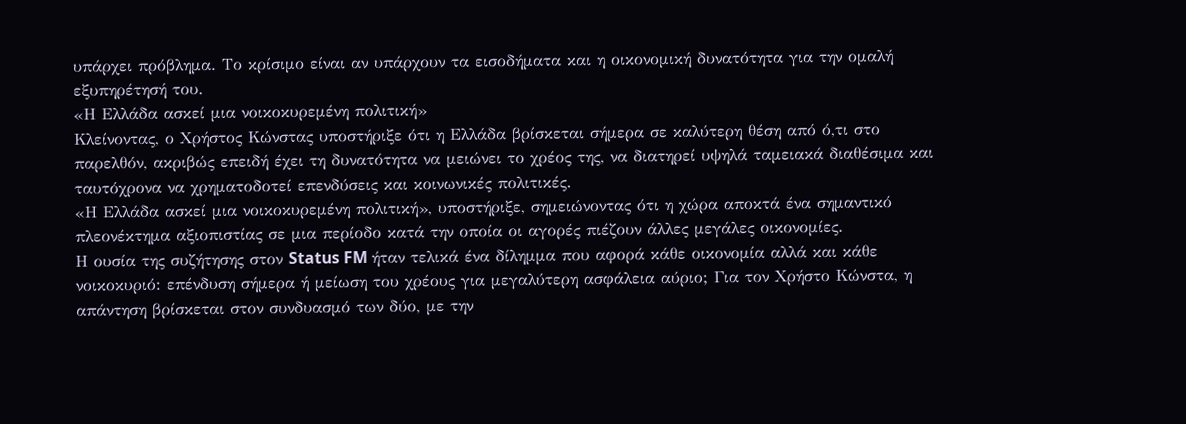υπάρχει πρόβλημα. Το κρίσιμο είναι αν υπάρχουν τα εισοδήματα και η οικονομική δυνατότητα για την ομαλή εξυπηρέτησή του.
«Η Ελλάδα ασκεί μια νοικοκυρεμένη πολιτική»
Κλείνοντας, ο Χρήστος Κώνστας υποστήριξε ότι η Ελλάδα βρίσκεται σήμερα σε καλύτερη θέση από ό,τι στο παρελθόν, ακριβώς επειδή έχει τη δυνατότητα να μειώνει το χρέος της, να διατηρεί υψηλά ταμειακά διαθέσιμα και ταυτόχρονα να χρηματοδοτεί επενδύσεις και κοινωνικές πολιτικές.
«Η Ελλάδα ασκεί μια νοικοκυρεμένη πολιτική», υποστήριξε, σημειώνοντας ότι η χώρα αποκτά ένα σημαντικό πλεονέκτημα αξιοπιστίας σε μια περίοδο κατά την οποία οι αγορές πιέζουν άλλες μεγάλες οικονομίες.
Η ουσία της συζήτησης στον Status FM ήταν τελικά ένα δίλημμα που αφορά κάθε οικονομία αλλά και κάθε νοικοκυριό: επένδυση σήμερα ή μείωση του χρέους για μεγαλύτερη ασφάλεια αύριο; Για τον Χρήστο Κώνστα, η απάντηση βρίσκεται στον συνδυασμό των δύο, με την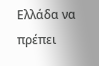Ελλάδα να πρέπει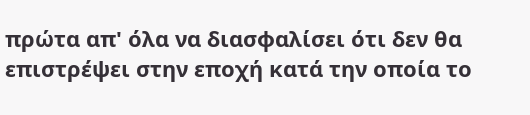πρώτα απ' όλα να διασφαλίσει ότι δεν θα επιστρέψει στην εποχή κατά την οποία το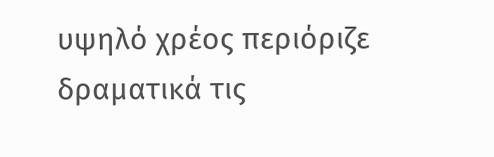υψηλό χρέος περιόριζε δραματικά τις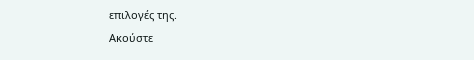επιλογές της.
Ακούστε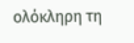ολόκληρη τη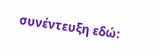συνέντευξη εδώ: